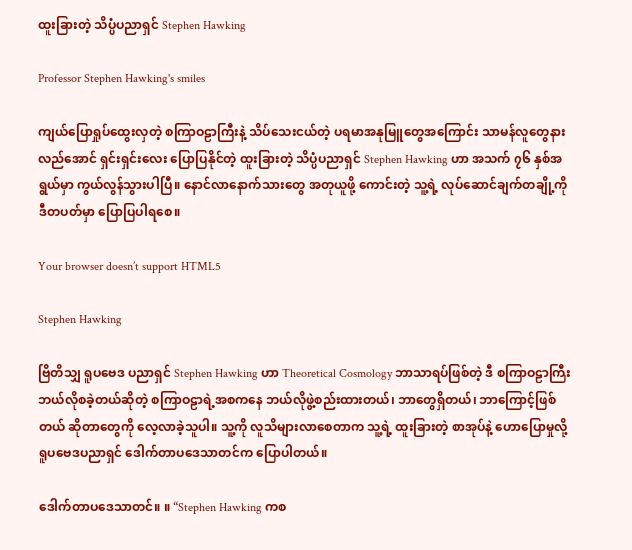ထူးခြားတဲ့ သိပ္ပံပညာရှင် Stephen Hawking

Professor Stephen Hawking's smiles

ကျယ်ပြောရှုပ်ထွေးလှတဲ့ စကြာဝဠာကြီးနဲ့ သိပ်သေးငယ်တဲ့ ပရမာအနုမြူတွေအကြောင်း သာမန်လူတွေနားလည်အောင် ရှင်းရှင်းလေး ပြောပြနိုင်တဲ့ ထူးခြားတဲ့ သိပ္ပံပညာရှင် Stephen Hawking ဟာ အသက် ၇၆ နှစ်အရွယ်မှာ ကွယ်လွန်သွားပါပြီ။ နောင်လာနောက်သားတွေ အတုယူဖို့ ကောင်းတဲ့ သူ့ရဲ့ လုပ်ဆောင်ချက်တချို့ကို ဒီတပတ်မှာ ပြောပြပါရစေ။

Your browser doesn’t support HTML5

Stephen Hawking

ဗြိတိသျှ ရူပဗေဒ ပညာရှင် Stephen Hawking ဟာ Theoretical Cosmology ဘာသာရပ်ဖြစ်တဲ့ ဒီ စကြာဝဠာကြီး ဘယ်လိုစခဲ့တယ်ဆိုတဲ့ စကြာဝဠာရဲ့အစကနေ ဘယ်လိုဖွဲ့စည်းထားတယ်၊ ဘာတွေရှိတယ်၊ ဘာကြောင့်ဖြစ်တယ် ဆိုတာတွေကို လေ့လာခဲ့သူပါ။ သူ့ကို လူသိများလာစေတာက သူ့ရဲ့ ထူးခြားတဲ့ စာအုပ်နဲ့ ဟောပြောမှုလို့ ရူပဗေဒပညာရှင် ဒေါက်တာပဒေသာတင်က ပြောပါတယ်။

ဒေါက်တာပဒေသာတင်။ ။ “Stephen Hawking ကစ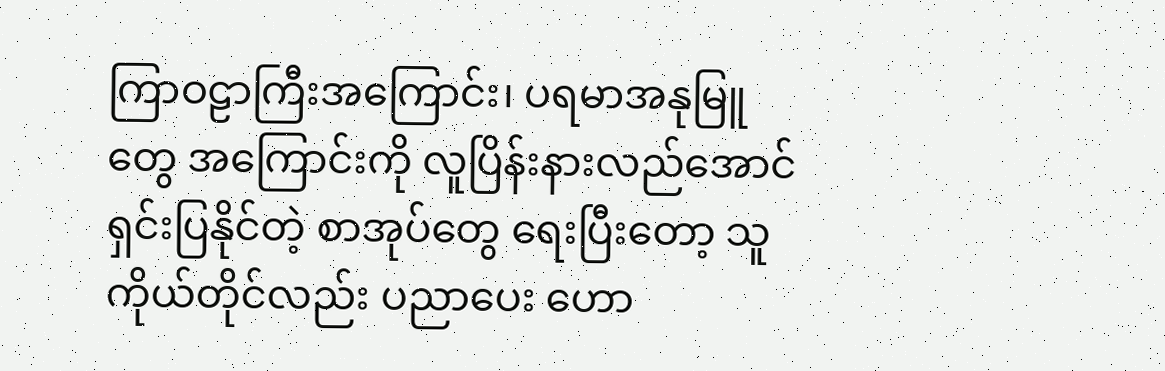ကြာဝဠာကြီးအကြောင်း၊ ပရမာအနုမြူတွေ အကြောင်းကို လူပြိန်းနားလည်အောင် ရှင်းပြနိုင်တဲ့ စာအုပ်တွေ ရေးပြီးတော့ သူကိုယ်တိုင်လည်း ပညာပေး ဟော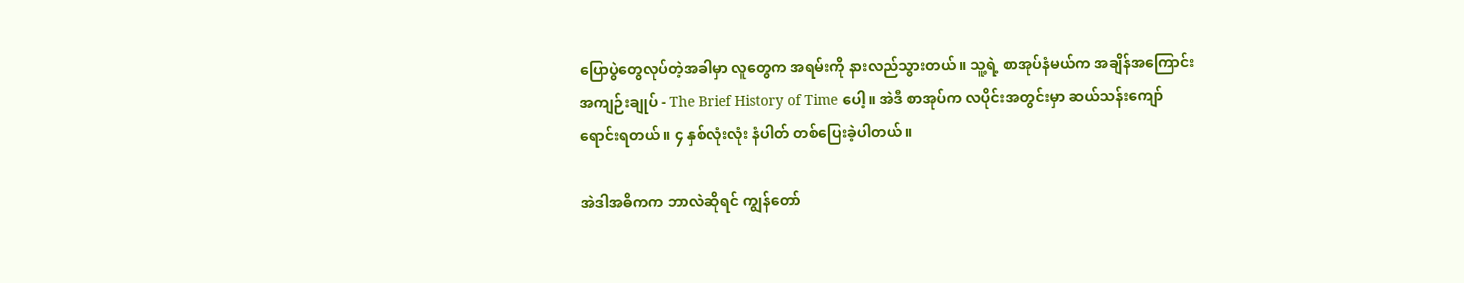ပြောပွဲတွေလုပ်တဲ့အခါမှာ လူတွေက အရမ်းကို နားလည်သွားတယ်။ သူ့ရဲ့ စာအုပ်နံမယ်က အချိန်အကြောင်း အကျဉ်းချုပ် - The Brief History of Time ပေါ့။ အဲဒီ စာအုပ်က လပိုင်းအတွင်းမှာ ဆယ်သန်းကျော် ရောင်းရတယ်။ ၄ နှစ်လုံးလုံး နံပါတ် တစ်ပြေးခဲ့ပါတယ်။

အဲဒါအဓိကက ဘာလဲဆိုရင် ကျွန်တော်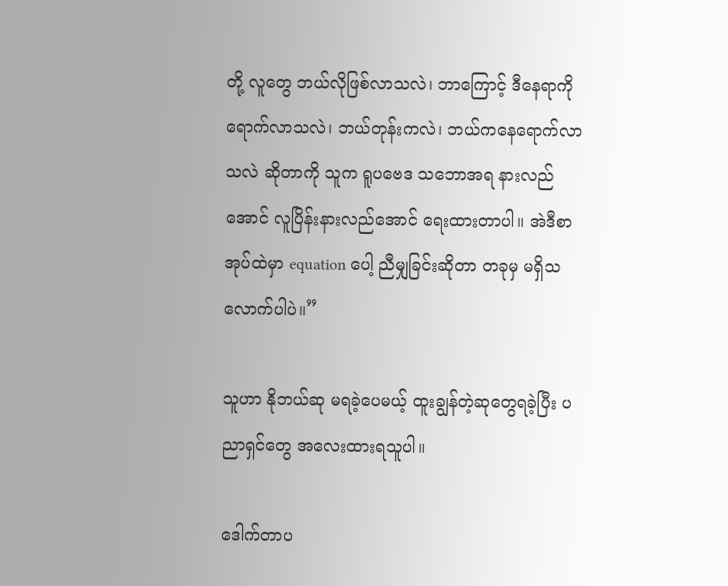တို့ လူတွေ ဘယ်လိုဖြစ်လာသလဲ၊ ဘာကြောင့် ဒီနေရာကို ရောက်လာသလဲ၊ ဘယ်တုန်းကလဲ၊ ဘယ်ကနေရောက်လာသလဲ ဆိုတာကို သူက ရူပဗေဒ သဘောအရ နားလည်အောင် လူပြိန်းနားလည်အောင် ရေးထားတာပါ။ အဲဒီစာအုပ်ထဲမှာ equation ပေါ့ ညီမျှခြင်းဆိုတာ တခုမှ မရှိသလောက်ပါပဲ။”

သူဟာ နိုဘယ်ဆု မရခဲ့ပေမယ့် ထူးချွန်တဲ့ဆုတွေရခဲ့ပြီး ပညာရှင်တွေ အလေးထားရသူပါ။

ဒေါက်တာပ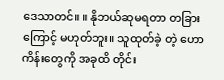ဒေသာတင်။ ။ နိုဘယ်ဆုမရတာ တခြားကြောင့် မဟုတ်ဘူး။ သူထုတ်ခဲ့ တဲ့ ဟောကိန်းတွေကို အခုထိ တိုင်း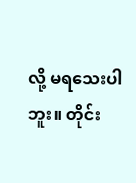လို့ မရသေးပါဘူး။ တိုင်း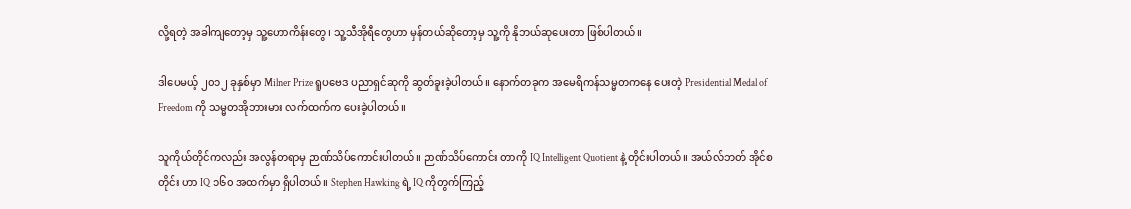လို့ရတဲ့ အခါကျတော့မှ သူ့ဟောကိန်းတွေ၊ သူ့သီအိုရီတွေဟာ မှန်တယ်ဆိုတော့မှ သူ့ကို နိုဘယ်ဆုပေးတာ ဖြစ်ပါတယ်။

ဒါပေမယ့် ၂၀၁၂ ခုနှစ်မှာ Milner Prize ရူပဗေဒ ပညာရှင်ဆုကို ဆွတ်ခူးခဲ့ပါတယ်။ နောက်တခုက အမေရိကန်သမ္မတကနေ ပေးတဲ့ Presidential Medal of Freedom ကို သမ္မတအိုဘားမား လက်ထက်က ပေးခဲ့ပါတယ်။

သူကိုယ်တိုင်ကလည်း အလွန်တရာမှ ဉာဏ်သိပ်ကောင်းပါတယ်။ ဉာဏ်သိပ်ကောင်း တာကို IQ Intelligent Quotient နဲ့ တိုင်းပါတယ်။ အယ်လ်ဘတ် အိုင်စတိုင်း ဟာ IQ ၁၆၀ အထက်မှာ ရှိပါတယ်။ Stephen Hawking ရဲ့ IQ ကိုတွက်ကြည့်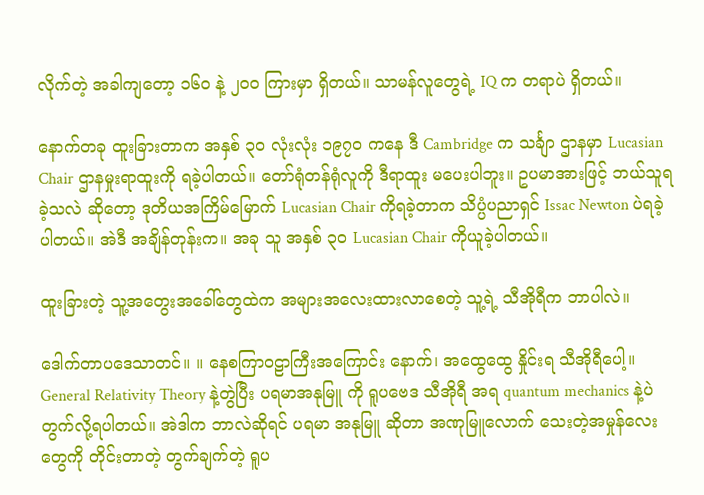လိုက်တဲ့ အခါကျတော့ ၁၆၀ နဲ့ ၂၀၀ ကြားမှာ ရှိတယ်။ သာမန်လူတွေရဲ့ IQ က တရာပဲ ရှိတယ်။

နောက်တခု ထူးခြားတာက အနှစ် ၃၀ လုံးလုံး ၁၉၇၀ ကနေ ဒီ Cambridge က သင်္ချာ ဌာနမှာ Lucasian Chair ဌာနမှုးရာထူးကို ရခဲ့ပါတယ်။ တော်ရုံတန်ရုံလူကို ဒီရာထူး မပေးပါဘူး။ ဥပမာအားဖြင့် ဘယ်သူရခဲ့သလဲ ဆိုတော့ ဒုတိယအကြိမ်မြောက် Lucasian Chair ကိုရခဲ့တာက သိပ္ပံပညာရှင် Issac Newton ပဲရခဲ့ပါတယ်။ အဲဒီ အချိန်တုန်းက။ အခု သူ အနှစ် ၃၀ Lucasian Chair ကိုယူခဲ့ပါတယ်။

ထူးခြားတဲ့ သူ့အတွေးအခေါ်တွေထဲက အများအလေးထားလာစေတဲ့ သူ့ရဲ့ သီအိုရီက ဘာပါလဲ။

ဒေါက်တာပဒေသာတင်။ ။ နေစကြာဝဠာကြီးအကြောင်း နောက်၊ အထွေထွေ နှိုင်းရ သီအိုရီပေါ့။ General Relativity Theory နဲ့တွဲပြီး ပရမာအနုမြူ ကို ရူပဗေဒ သီအိုရီ အရ quantum mechanics နဲ့ပဲ တွက်လို့ရပါတယ်။ အဲဒါက ဘာလဲဆိုရင် ပရမာ အနုမြူ ဆိုတာ အဏုမြူလောက် သေးတဲ့အမှုန်လေးတွေကို တိုင်းတာတဲ့ တွက်ချက်တဲ့ ရူပ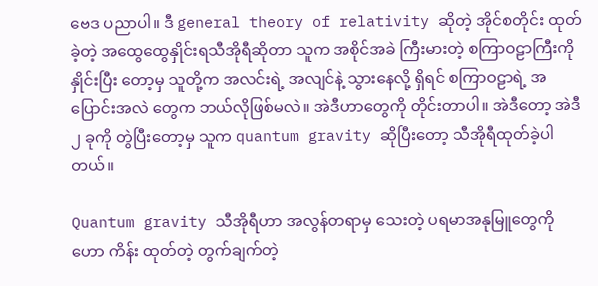ဗေဒ ပညာပါ။ ဒီ general theory of relativity ဆိုတဲ့ အိုင်စတိုင်း ထုတ်ခဲ့တဲ့ အထွေထွေနှိုင်းရသီအိုရီဆိုတာ သူက အစိုင်အခဲ ကြီးမားတဲ့ စကြာဝဠာကြီးကို နှိုင်းပြီး တော့မှ သူတို့က အလင်းရဲ့ အလျင်နဲ့ သွားနေလို့ ရှိရင် စကြာဝဠာရဲ့ အပြောင်းအလဲ တွေက ဘယ်လိုဖြစ်မလဲ။ အဲဒီဟာတွေကို တိုင်းတာပါ။ အဲဒီတော့ အဲဒီ ၂ ခုကို တွဲပြီးတော့မှ သူက quantum gravity ဆိုပြီးတော့ သီအိုရီထုတ်ခဲ့ပါတယ်။

Quantum gravity သီအိုရီဟာ အလွန်တရာမှ သေးတဲ့ ပရမာအနုမြူတွေကို ဟော ကိန်း ထုတ်တဲ့ တွက်ချက်တဲ့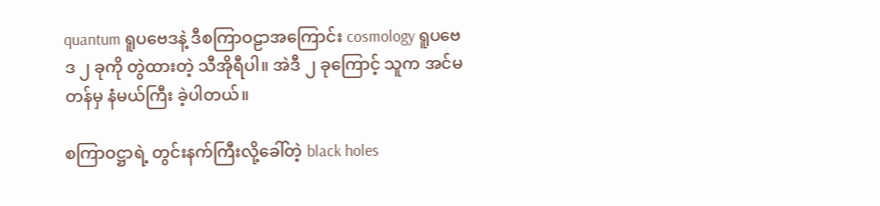quantum ရူပဗေဒနဲ့ ဒီစကြာဝဠာအကြောင်း cosmology ရူပဗေဒ ၂ ခုကို တွဲထားတဲ့ သီအိုရီပါ။ အဲဒီ ၂ ခုကြောင့် သူက အင်မတန်မှ နံမယ်ကြီး ခဲ့ပါတယ်။

စကြာဝဋ္ဌာရဲ့ တွင်းနက်ကြီးလို့ခေါ်တဲ့ black holes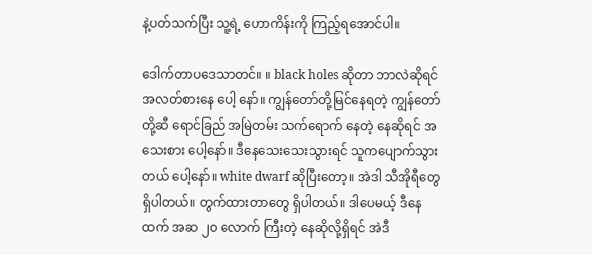နဲ့ပတ်သက်ပြီး သူ့ရဲ့ ဟောကိန်းကို ကြည့်ရအောင်ပါ။

ဒေါက်တာပဒေသာတင်။ ။ black holes ဆိုတာ ဘာလဲဆိုရင် အလတ်စားနေ ပေါ့ နော်။ ကျွန်တော်တို့မြင်နေရတဲ့ ကျွန်တော်တို့ဆီ ရောင်ခြည် အမြဲတမ်း သက်ရောက် နေတဲ့ နေဆိုရင် အသေးစား ပေါ့နော်။ ဒီနေသေးသေးသွားရင် သူကပျောက်သွားတယ် ပေါ့နော်။ white dwarf ဆိုပြီးတော့။ အဲဒါ သီအိုရီတွေ ရှိပါတယ်။ တွက်ထားတာတွေ ရှိပါတယ်။ ဒါပေမယ့် ဒီနေထက် အဆ ၂၀ လောက် ကြီးတဲ့ နေဆိုလို့ရှိရင် အဲဒီ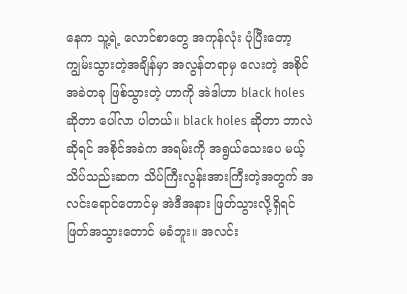နေက သူ့ရဲ့ လောင်စာတွေ အကုန်လုံး ပုံပြီးတော့ ကျွမ်းသွားတဲ့အချိန်မှာ အလွန်တရာမှ လေးတဲ့ အစိုင်အခဲတခု ဖြစ်သွားတဲ့ ဟာကို အဲဒါဟာ black holes ဆိုတာ ပေါ်လာ ပါတယ်။ black holes ဆိုတာ ဘာလဲဆိုရင် အစိုင်အခဲက အရမ်းကို အရွယ်သေးပေ မယ့် သိပ်သည်းဆက သိပ်ကြီးလွန်းအားကြီးတဲ့အတွက် အလင်းရောင်တောင်မှ အဲဒီအနား ဖြတ်သွားလို့ရှိရင် ဖြတ်အသွားတောင် မခံဘူး။ အလင်း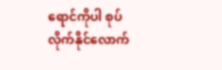ရောင်ကိုပါ စုပ် လိုက်နိုင်လောက်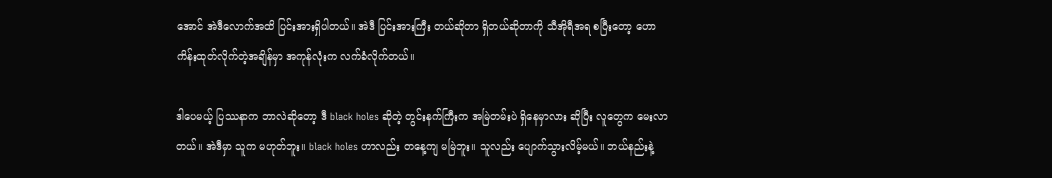အောင် အဲဒီလောက်အထိ ပြင်းအားရှိပါတယ်။ အဲဒီ ပြင်းအားကြီး တယ်ဆိုတာ ရှိတယ်ဆိုတာကို သီအိုရီအရ စပြီးတော့ ဟောကိန်းထုတ်လိုက်တဲ့အချိန်မှာ အကုန်လုံးက လက်ခံလိုက်တယ်။

ဒါပေမယ့် ပြဿနာက ဘာလဲဆိုတော့ ဒီ black holes ဆိုတဲ့ တွင်းနက်ကြီးက အမြဲတမ်းပဲ ရှိနေမှာလား ဆိုပြီး လူတွေက မေးလာတယ်။ အဲဒီမှာ သူက မဟုတ်ဘူး။ black holes ဟာလည်း တနေ့ကျ မမြဲဘူး။ သူလည်း ပျောက်သွားလိမ့်မယ်။ ဘယ်နည်းနဲ့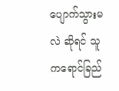ပျောက်သွားမလဲ ဆိုရင် သူကရောင်ခြည်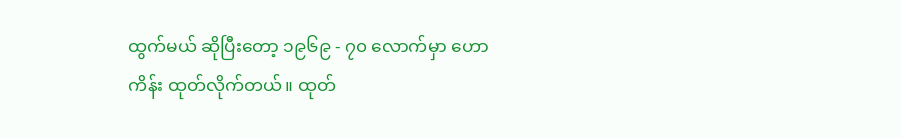ထွက်မယ် ဆိုပြီးတော့ ၁၉၆၉ - ၇၀ လောက်မှာ ဟောကိန်း ထုတ်လိုက်တယ်။ ထုတ်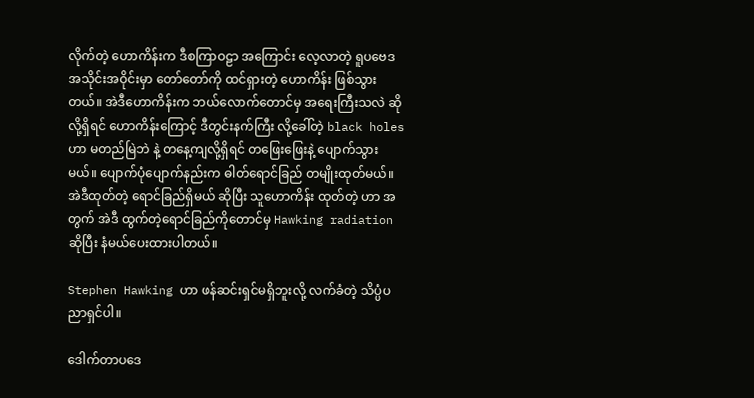လိုက်တဲ့ ဟောကိန်းက ဒီစကြာဝဠာ အကြောင်း လေ့လာတဲ့ ရူပဗေဒ အသိုင်းအဝိုင်းမှာ တော်တော်ကို ထင်ရှားတဲ့ ဟောကိန်း ဖြစ်သွားတယ်။ အဲဒီဟောကိန်းက ဘယ်လောက်တောင်မှ အရေးကြီးသလဲ ဆိုလို့ရှိရင် ဟောကိန်းကြောင့် ဒီတွင်းနက်ကြီး လို့ခေါ်တဲ့ black holes ဟာ မတည်မြဲဘဲ နဲ့ တနေ့ကျလို့ရှိရင် တဖြေးဖြေးနဲ့ ပျောက်သွားမယ်။ ပျောက်ပုံပျောက်နည်းက ဓါတ်ရောင်ခြည် တမျိုးထုတ်မယ်။ အဲဒီထုတ်တဲ့ ရောင်ခြည်ရှိမယ် ဆိုပြီး သူဟောကိန်း ထုတ်တဲ့ ဟာ အတွက် အဲဒီ ထွက်တဲ့ရောင်ခြည်ကိုတောင်မှ Hawking radiation ဆိုပြီး နံမယ်ပေးထားပါတယ်။

Stephen Hawking ဟာ ဖန်ဆင်းရှင်မရှိဘူးလို့ လက်ခံတဲ့ သိပ္ပံပညာရှင်ပါ။

ဒေါက်တာပဒေ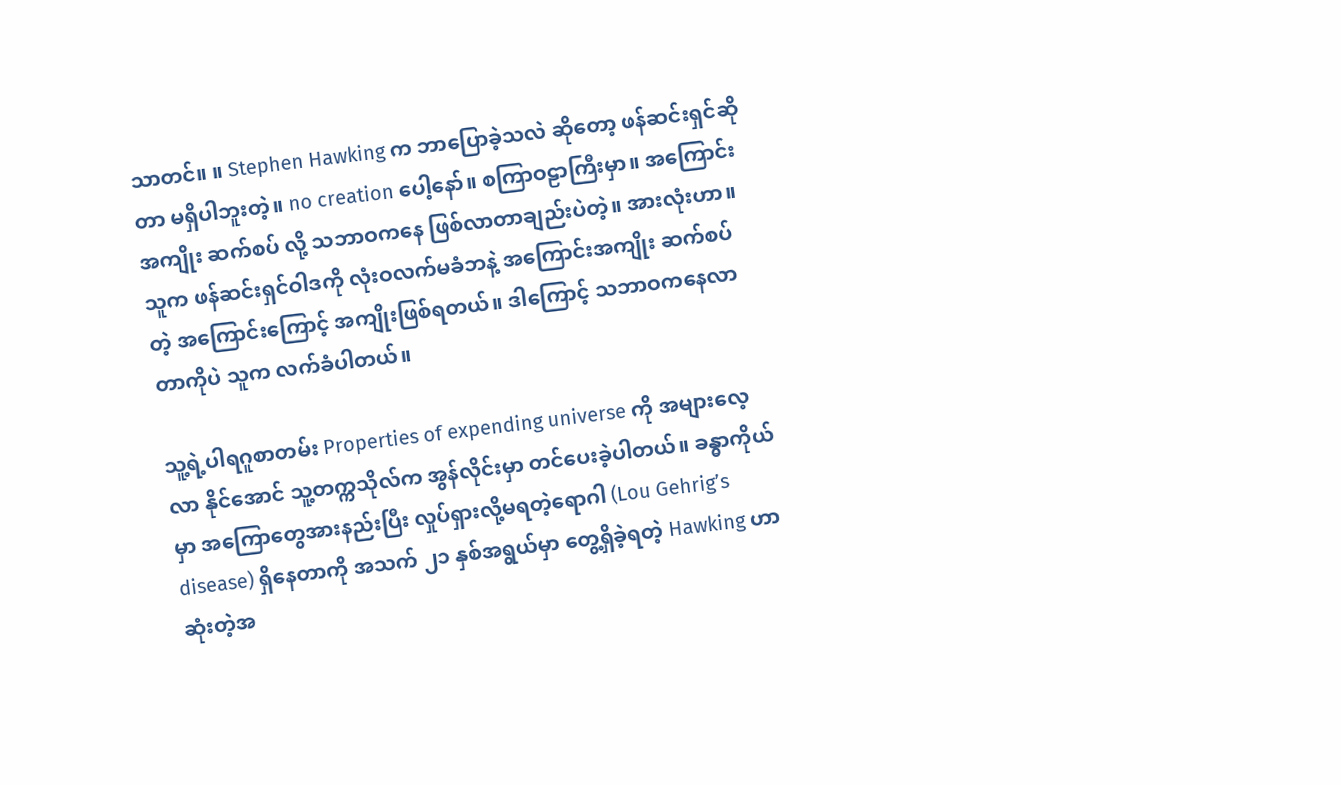သာတင်။ ။ Stephen Hawking က ဘာပြောခဲ့သလဲ ဆိုတော့ ဖန်ဆင်းရှင်ဆိုတာ မရှိပါဘူးတဲ့။ no creation ပေါ့နော်။ စကြာဝဠာကြီးမှာ။ အကြောင်း အကျိုး ဆက်စပ် လို့ သဘာဝကနေ ဖြစ်လာတာချည်းပဲတဲ့။ အားလုံးဟာ။ သူက ဖန်ဆင်းရှင်ဝါဒကို လုံးဝလက်မခံဘနဲ့ အကြောင်းအကျိုး ဆက်စပ်တဲ့ အကြောင်းကြောင့် အကျိုးဖြစ်ရတယ်။ ဒါကြောင့် သဘာဝကနေလာတာကိုပဲ သူက လက်ခံပါတယ်။

သူ့ရဲ့ပါရဂူစာတမ်း Properties of expending universe ကို အများလေ့လာ နိုင်အောင် သူ့တက္ကသိုလ်က အွန်လိုင်းမှာ တင်ပေးခဲ့ပါတယ်။ ခန္ဓာကိုယ်မှာ အကြောတွေအားနည်းပြီး လှုပ်ရှားလို့မရတဲ့ရောဂါ (Lou Gehrig’s disease) ရှိနေတာကို အသက် ၂၁ နှစ်အရွယ်မှာ တွေ့ရှိခဲ့ရတဲ့ Hawking ဟာ ဆုံးတဲ့အ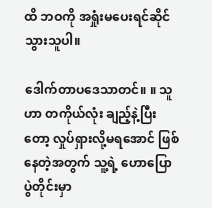ထိ ဘဝကို အရှုံးမပေးရင်ဆိုင်သွားသူပါ။

ဒေါက်တာပဒေသာတင်။ ။ သူဟာ တကိုယ်လုံး ချည့်နဲ့ပြီးတော့ လှုပ်ရှားလို့မရအောင် ဖြစ်နေတဲ့အတွက် သူ့ရဲ့ ဟောပြောပွဲတိုင်းမှာ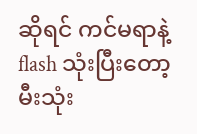ဆိုရင် ကင်မရာနဲ့ flash သုံးပြီးတော့ မီးသုံး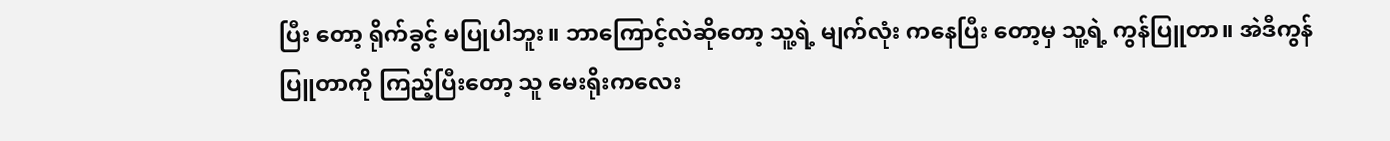ပြီး တော့ ရိုက်ခွင့် မပြုပါဘူး။ ဘာကြောင့်လဲဆိုတော့ သူ့ရဲ့ မျက်လုံး ကနေပြီး တော့မှ သူ့ရဲ့ ကွန်ပြူတာ။ အဲဒီကွန်ပြူတာကို ကြည့်ပြီးတော့ သူ မေးရိုးကလေး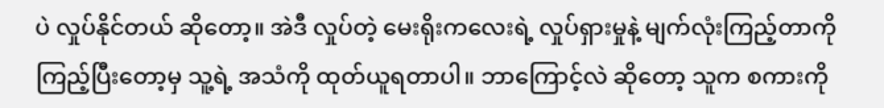ပဲ လှုပ်နိုင်တယ် ဆိုတော့။ အဲဒီ လှုပ်တဲ့ မေးရိုးကလေးရဲ့ လှုပ်ရှားမှုနဲ့ မျက်လုံးကြည့်တာကို ကြည့်ပြီးတော့မှ သူ့ရဲ့ အသံကို ထုတ်ယူရတာပါ။ ဘာကြောင့်လဲ ဆိုတော့ သူက စကားကို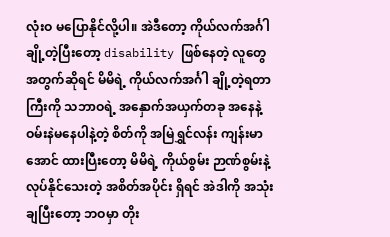လုံးဝ မပြောနိုင်လို့ပါ။ အဲဒီတော့ ကိုယ်လက်အင်္ဂါ ချို့တဲ့ပြီးတော့ disability ဖြစ်နေတဲ့ လူတွေ အတွက်ဆိုရင် မိမိရဲ့ ကိုယ်လက်အင်္ဂါ ချို့တဲ့ရတာကြီးကို သဘာဝရဲ့ အနှောက်အယှက်တခု အနေနဲ့ ဝမ်းနဲမနေပါနဲ့တဲ့ စိတ်ကို အမြဲရွှင်လန်း ကျန်းမာအောင် ထားပြီးတော့ မိမိရဲ့ ကိုယ်စွမ်း ဉာဏ်စွမ်းနဲ့ လုပ်နိုင်သေးတဲ့ အစိတ်အပိုင်း ရှိရင် အဲဒါကို အသုံးချပြီးတော့ ဘဝမှာ တိုး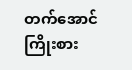တက်အောင် ကြိုးစား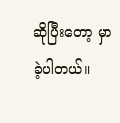ဆိုပြီးတော့ မှာခဲ့ပါတယ်။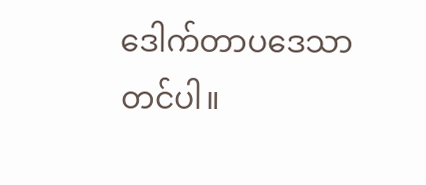ဒေါက်တာပဒေသာတင်ပါ။